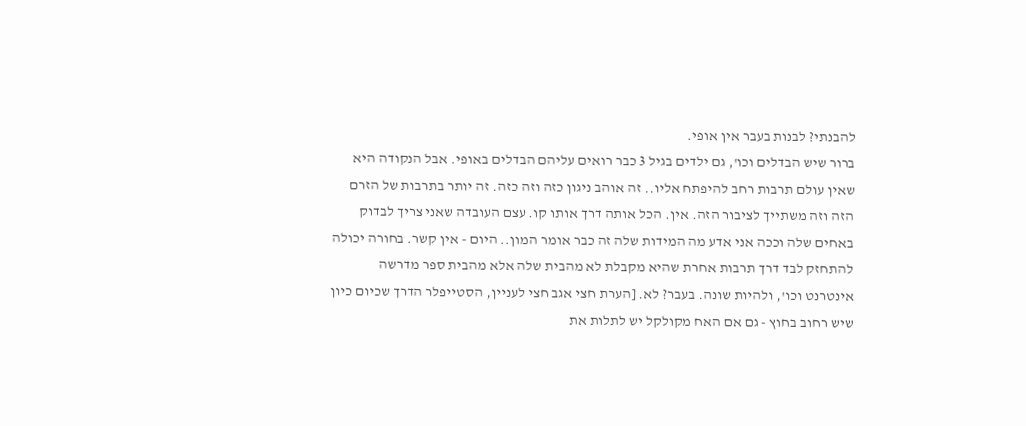להבנתי? לבנות בעבר אין אופי.
ברור שיש הבדלים וכו', גם ילדים בגיל 3 כבר רואים עליהם הבדלים באופי. אבל הנקודה היא שאין עולם תרבות רחב להיפתח אליו.. זה אוהב ניגון כזה וזה כזה. זה יותר בתרבות של הזרם הזה וזה משתייך לציבור הזה. אין. הכל אותה דרך אותו קו. עצם העובדה שאני צריך לבדוק באחים שלה וככה אני אדע מה המידות שלה זה כבר אומר המון.. היום - אין קשר. בחורה יכולה להתחזק לבד דרך תרבות אחרת שהיא מקבלת לא מהבית שלה אלא מהבית ספר מדרשה אינטרנט וכו', ולהיות שונה. בעבר? לא. [הערת חצי אגב חצי לעניין, הסטייפלר הדרך שכיום כיון שיש רחוב בחוץ - גם אם האח מקולקל יש לתלות את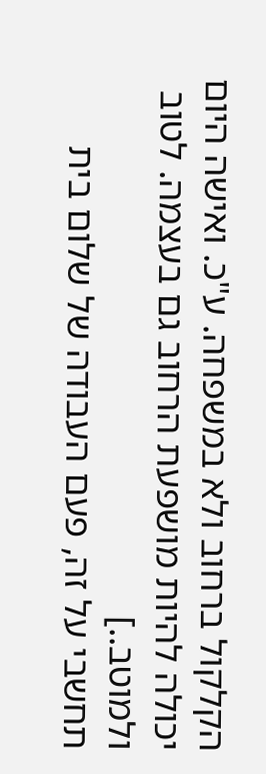הקלקול ברחוב ולא במשפחה. ע"כ. ואישה היום יכולה להיות מושפעת הרחוב גם בעצמה. לטוב ולמוטב..]
תחשבי על זה, פעם העבודה של שלום בית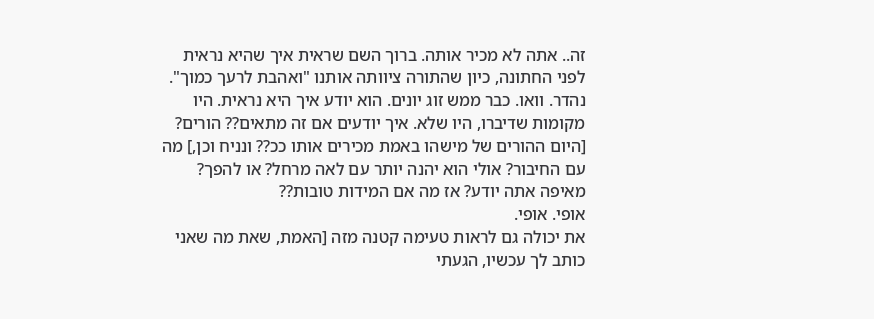זה.. אתה לא מכיר אותה. ברוך השם שראית איך שהיא נראית לפני החתונה, כיון שהתורה ציוותה אותנו "ואהבת לרעך כמוך". נהדר. וואו. כבר ממש זוג יונים. הוא יודע איך היא נראית. היו מקומות שדיברו, היו שלא. איך יודעים אם זה מתאים?? הורים? [היום ההורים של מישהו באמת מכירים אותו ככ?? ונניח וכן,] מה עם החיבור? אולי הוא יהנה יותר עם לאה מרחל? או להפך? מאיפה אתה יודע? אז מה אם המידות טובות??
אופי. אופי.
את יכולה גם לראות טעימה קטנה מזה [האמת, שאת מה שאני כותב לך עכשיו, הגעתי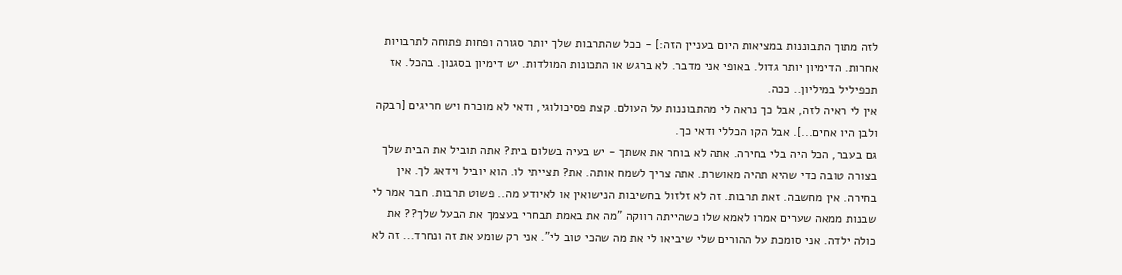לזה מתוך התבוננות במציאות היום בעניין הזה:] - ככל שהתרבות שלך יותר סגורה ופחות פתוחה לתרבויות אחרות. הדימיון יותר גדול. באופי אני מדבר. לא ברגש או התכונות המולדות. יש דימיון בסגנון. בהכל. אז תכפיליל במיליון.. ככה.
אין לי ראיה לזה, אבל כך נראה לי מהתבוננות על העולם. קצת פסיכולוגי, ודאי לא מוכרח ויש חריגים [רבקה ולבן היו אחים...]. אבל הקו הכללי ודאי כך.
גם בעבר, הכל היה בלי בחירה. אתה לא בוחר את אשתך - יש בעיה בשלום בית? אתה תוביל את הבית שלך בצורה טובה כדי שהיא תהיה מאושרת. אתה צריך לשמח אותה. את? תצייתי לו. הוא יוביל וידאג לך. אין בחירה. אין מחשבה. זאת תרבות. זה לא זלזול בחשיבות הנישואין או לאיודע מה.. פשוט תרבות. חבר אמר לי שבנות ממאה שערים אמרו לאמא שלו כשהייתה רווקה "מה את באמת תבחרי בעצמך את הבעל שלך?? את כולה ילדה. אני סומכת על ההורים שלי שיביאו לי את מה שהכי טוב לי". אני רק שומע את זה ונחרד... זה לא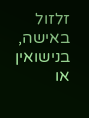זלזול באישה, בנישואין או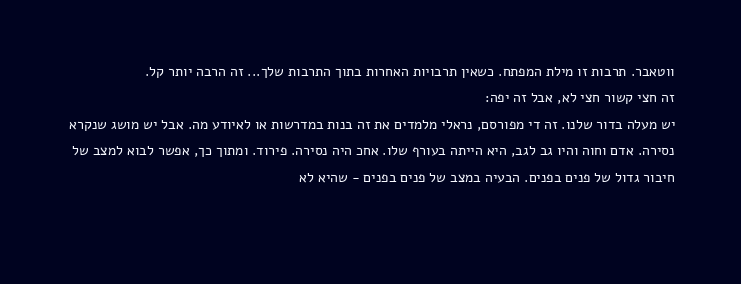ווטאבר. תרבות זו מילת המפתח. כשאין תרבויות האחרות בתוך התרבות שלך... זה הרבה יותר קל.
זה חצי קשור חצי לא, אבל זה יפה:
יש מעלה בדור שלנו. זה די מפורסם, נראלי מלמדים את זה בנות במדרשות או לאיודע מה. אבל יש מושג שנקרא נסירה. אדם וחוה והיו גב לגב, היא הייתה בעורף שלו. אחכ היה נסירה. פירוד. ומתוך כך, אפשר לבוא למצב של חיבור גדול של פנים בפנים. הבעיה במצב של פנים בפנים - שהיא לא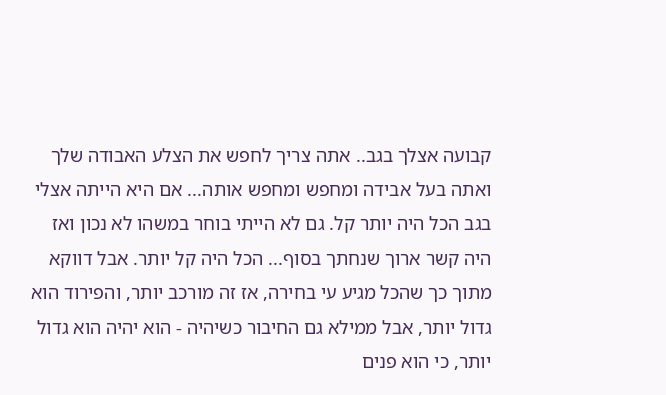קבועה אצלך בגב.. אתה צריך לחפש את הצלע האבודה שלך ואתה בעל אבידה ומחפש ומחפש אותה... אם היא הייתה אצלי בגב הכל היה יותר קל. גם לא הייתי בוחר במשהו לא נכון ואז היה קשר ארוך שנחתך בסוף... הכל היה קל יותר. אבל דווקא מתוך כך שהכל מגיע עי בחירה, אז זה מורכב יותר, והפירוד הוא גדול יותר, אבל ממילא גם החיבור כשיהיה - הוא יהיה הוא גדול יותר, כי הוא פנים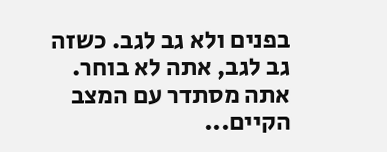בפנים ולא גב לגב. כשזה גב לגב, אתה לא בוחר. אתה מסתדר עם המצב הקיים...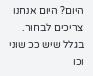היום? היום אנחנו צריכים לבחור. בגלל שיש ככ שוני וכו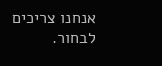אנחנו צריכים לבחור.